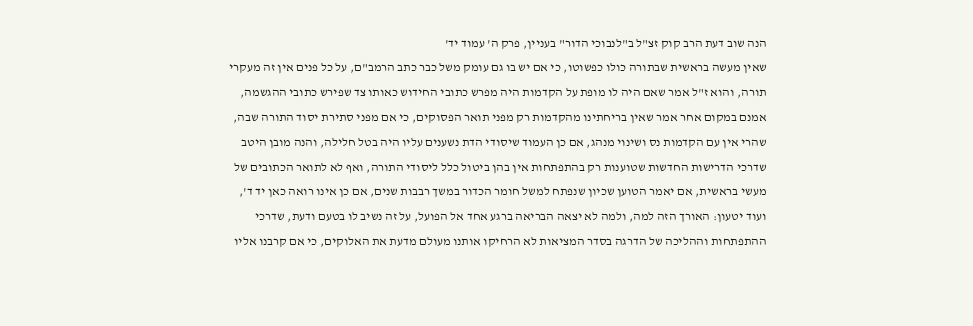הנה שוב דעת הרב קוק זצ"ל ב"לנבוכי הדור" בעניין, פרק ה' עמוד יד'
שאין מעשה בראשית שבתורה כולו כפשוטו, כי אם יש בו גם עומק משל כבר כתב הרמב"ם, על כל פנים אין זה מעקרי תורה, והוא ז"ל אמר שאם היה לו מופת על הקדמות היה מפרש כתובי החידוש כאותו צד שפירש כתובי ההגשמה, אמנם במקום אחר אמר שאין בריחתינו מהקדמות רק מפני תואר הפסוקים, כי אם מפני סתירת יסוד התורה שבה, שהרי אין עם הקדמות נס ושינוי מנהג, אם כן העמוד שיסודי הדת נשענים עליו היה בטל חלילה, והנה מובן היטב שדרכי הדרישות החדשות שטוענות רק בהתפתחות אין בהן ביטול כלל ליסודי התורה, ואף לא לתואר הכתובים של מעשי בראשית, אם יאמר הטוען שכיון שנפתח למשל חומר הכדור במשך רבבות שנים, אם כן אינו רואה כאן יד ד', ועוד יטעון: האורך הזה למה, ולמה לא יצאה הבריאה ברגע אחד אל הפועל, על זה נשיב לו בטעם ודעת, שדרכי ההתפתחות וההליכה של הדרגה בסדר המציאות לא הרחיקו אותנו מעולם מדעת את האלוקים, כי אם קרבנו אליו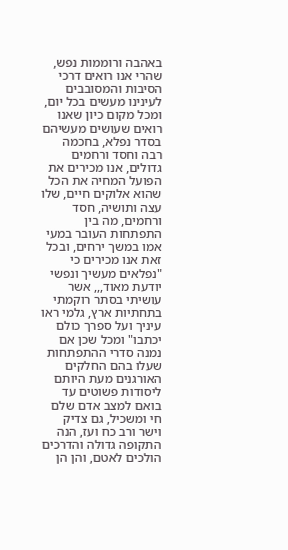באהבה ורוממות נפש, שהרי אנו רואים דרכי הסיבות והמסובבים לעינינו מעשים בכל יום, ומכל מקום כיון שאנו רואים שעושים מעשיהם בסדר נפלא, בחכמה רבה וחסד ורחמים גדולים, אנו מכירים את הפועל המחיה את הכל שהוא אלוקים חיים, שלו עצה ותושיה, חסד ורחמים, מה בין התפתחות העובר במעי אמו במשך ירחים, ובכל זאת אנו מכירים כי "נפלאים מעשיך ונפשי יודעת מאוד,,, אשר עושיתי בסתר רוקמתי בתחתיות ארץ, גלמי ראו עיניך ועל ספרך כולם יכתבו" ומכל שכן אם נמנה סדרי ההתפתחות שעלו בהם החלקים האורגנים מעת היותם ליסודות פשוטים עד בואם למצב אדם שלם חי ומשכיל, גם צדיק וישר ורב כח ועז, הנה התקופה גדולה והדרכים הולכים לאטם, והן הן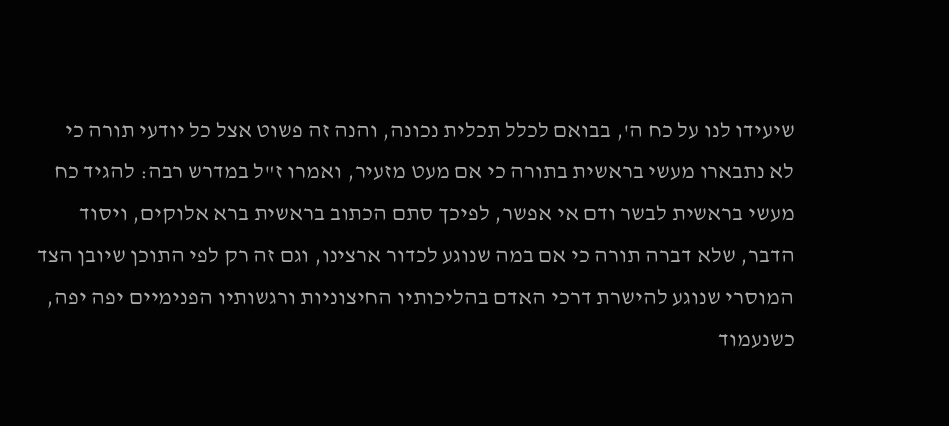שיעידו לנו על כח ה', בבואם לכלל תכלית נכונה, והנה זה פשוט אצל כל יודעי תורה כי לא נתבארו מעשי בראשית בתורה כי אם מעט מזעיר, ואמרו ז"ל במדרש רבה: להגיד כח מעשי בראשית לבשר ודם אי אפשר, לפיכך סתם הכתוב בראשית ברא אלוקים, ויסוד הדבר, שלא דברה תורה כי אם במה שנוגע לכדור ארצינו, וגם זה רק לפי התוכן שיובן הצד המוסרי שנוגע להישרת דרכי האדם בהליכותיו החיצוניות ורגשותיו הפנימיים יפה יפה,
כשנעמוד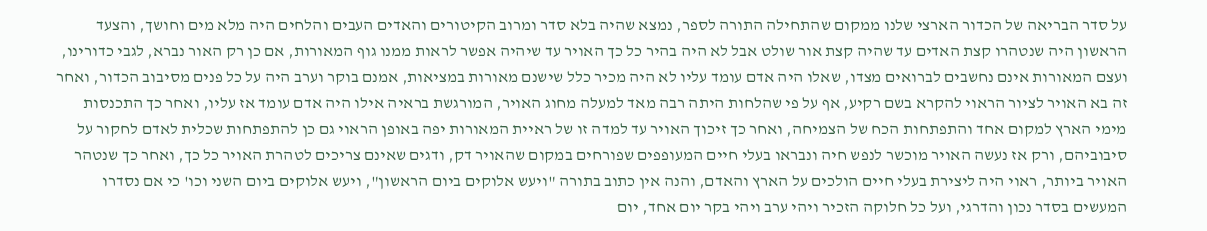על סדר הבריאה של הכדור הארצי שלנו ממקום שהתחילה התורה לספר, נמצא שהיה בלא סדר ומרוב הקיטורים והאדים העבים והלחים היה מלא מים וחושך, והצעד הראשון היה שנטהרו קצת האדים עד שהיה קצת אור שולט אבל לא היה בהיר כל כך האויר עד שיהיה אפשר לראות ממנו גוף המאורות, אם כן רק האור נברא, לגבי כדורינו, ועצם המאורות אינם נחשבים לברואים מצדו, שאלו היה אדם עומד עליו לא היה מכיר כלל שישנם מאורות במציאות, אמנם בוקר וערב היה על כל פנים מסיבוב הכדור, ואחר זה בא האויר לציור הראוי להקרא בשם רקיע, אף על פי שהלחות היתה רבה מאד למעלה מחוג האויר, המורגשת בראיה אילו היה אדם עומד אז עליו, ואחר כך התכנסות מימי הארץ למקום אחד והתפתחות הכח של הצמיחה, ואחר כך זיכוך האויר עד למדה זו של ראיית המאורות יפה באופן הראוי גם כן להתפתחות שכלית לאדם לחקור על סיבוביהם, ורק אז נעשה האויר מוכשר לנפש חיה ונבראו בעלי חיים המעופפים שפורחים במקום שהאויר דק, ודגים שאינם צריכים לטהרת האויר כל כך, ואחר כך שנטהר האויר ביותר, ראוי היה ליצירת בעלי חיים הולכים על הארץ והאדם, והנה אין כתוב בתורה "ויעש אלוקים ביום הראשון", ויעש אלוקים ביום השני וכו' כי אם נסדרו המעשים בסדר נכון והדרגי, ועל כל חלוקה הזכיר ויהי ערב ויהי בקר יום אחד, יום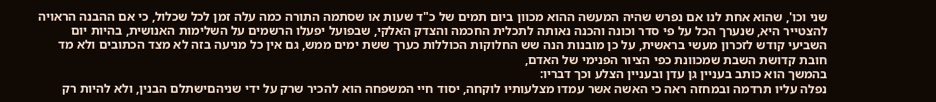שני וכו', שהוא אחת לנו אם נפרש שהיה המעשה ההוא מכוון ביום תמים של כ"ד שעות או שסתמה התורה כמה עלה זמן לכל שכלול, כי אם ההבנה הראויה להצטייר היא, שנערך הכל על פי סדר וכונה והכנה נאותה לתכלית החכמה והצדק האלקי, שבפועל יפעלו הרשמים על השלימות האנושית, בהיות יום השביעי קודש לזכרון מעשי בראשית, על כן מובנות הנה שש החלוקות הכוללות כערך ששת ימים ממש, גם אין כל מניעה בזה לא מצד הכתובים ולא מד חובת קדושת השבת שמכוונת כפי הציור הפנימי של האדם,
בהמשך הוא כותב בעניין גן עדן ובעניין הצלע וכך דבריו:
נפלה עליו תרדמה ובמחזה ראה כי האשה אשר עמדו מצלעותיו לוקחה, יסוד חיי המשפחה הוא להכיר שרק על ידי שניהםישתלם הבנין, ולא להיות רק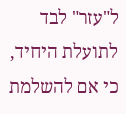ל"עזר" לבד לתועלת היחיד, כי אם להשלמת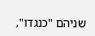שניהם "כנגדו",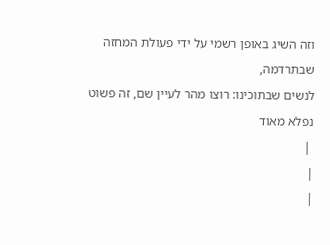וזה השיג באופן רשמי על ידי פעולת המחזה שבתרדמה,
לנשים שבתוכינו: רוצו מהר לעיין שם, זה פשוט נפלא מאוד
 |
|
|